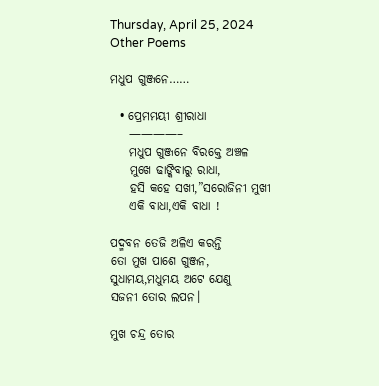Thursday, April 25, 2024
Other Poems

ମଧୁପ ଗୁଞ୍ଜନେ……

  • ପ୍ରେମମୟୀ ଶ୍ରୀରାଧା
    ————–
    ମଧୁପ ଗୁଞ୍ଜନେ ବିରକ୍ତେ ଅଞ୍ଚଳ
    ମୁଖେ ଢାଙ୍କିବାରୁ ରାଧା,
    ହସି କହେ ସଖୀ,”ସରୋଜିନୀ ମୁଖୀ
    ଏକି ବାଧା,ଏକି ବାଧା !

ପଦ୍ମବନ ତେଜି ଅଳିଏ କରନ୍ତି
ତୋ ମୁଖ ପାଶେ ଗୁଞ୍ଜନ,
ସୁଧାମୟ,ମଧୁମୟ ଅଟେ ଯେଣୁ
ସଜନୀ ତୋର ଲପନ।

ମୁଖ ଚନ୍ଦ୍ର ତୋର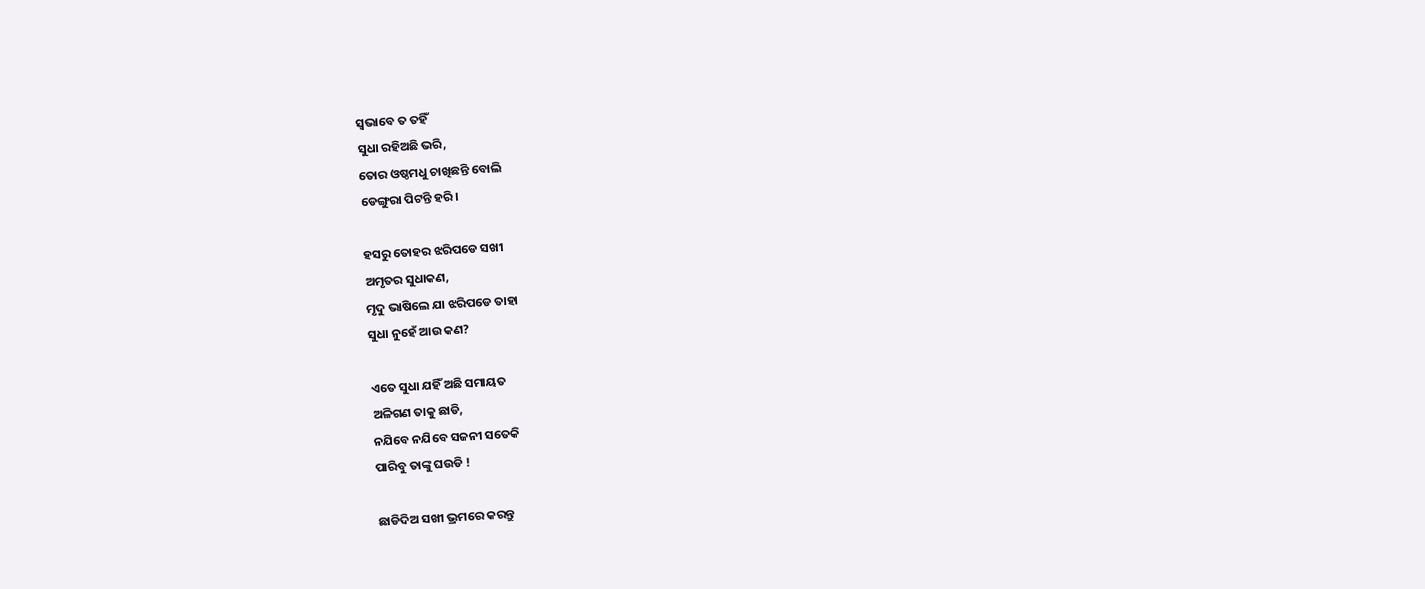ସ୍ୱଭାବେ ତ ତହିଁ
ସୁଧା ରହିଅଛି ଭରି,
ତୋର ଓଷ୍ଠମଧୁ ଚାଖିଛନ୍ତି ବୋଲି
ଡେଙ୍ଗୁରା ପିଟନ୍ତି ହରି।

ହସରୁ ତୋହର ଝରିପଡେ ସଖୀ
ଅମୃତର ସୁଧାକଣ,
ମୃଦୁ ଭାଷିଲେ ଯା ଝରିପଡେ ତାହା
ସୁଧା ନୁହେଁ ଆଉ କଣ?

ଏତେ ସୁଧା ଯହିଁ ଅଛି ସମାୟତ
ଅଳିଗଣ ତାକୁ ଛାଡି,
ନଯିବେ ନଯିବେ ସଜନୀ ସତେକି
ପାରିବୁ ତାଙ୍କୁ ଘଉଡି !

ଛାଡିଦିଅ ସଖୀ ଭ୍ରମରେ କରନ୍ତୁ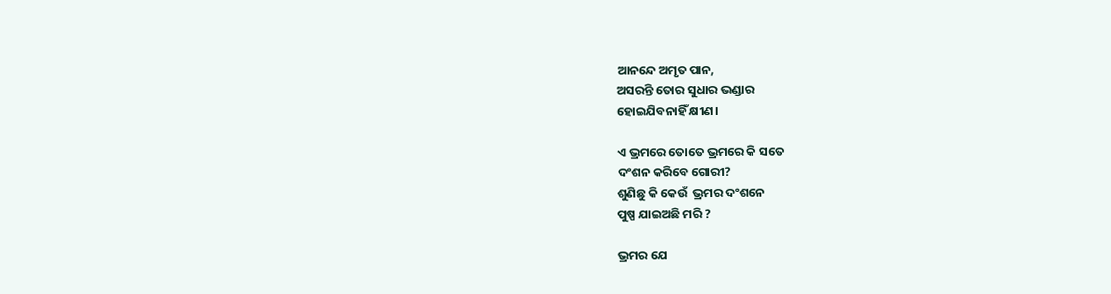ଆନନ୍ଦେ ଅମୃତ ପାନ,
ଅସରନ୍ତି ତୋର ସୁଧାର ଭଣ୍ଡାର
ହୋଇଯିବନାହିଁ କ୍ଷୀଣ।

ଏ ଭ୍ରମରେ ତୋତେ ଭ୍ରମରେ କି ସତେ
ଦଂଶନ କରିବେ ଗୋରୀ?
ଶୁଣିଛୁ କି କେଉଁ  ଭ୍ରମର ଦଂଶନେ
ପୁଷ୍ପ ଯାଇଅଛି ମରି ?

ଭ୍ରମର ଯେ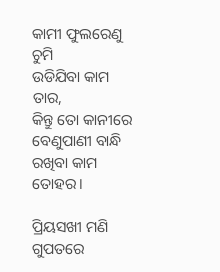କାମୀ ଫୁଲରେଣୁ ଚୁମି
ଉଡିଯିବା କାମ ତାର,
କିନ୍ତୁ ତୋ କାନୀରେ ବେଣୁପାଣୀ ବାନ୍ଧି
ରଖିବା କାମ ତୋହର।

ପ୍ରିୟସଖୀ ମଣି ଗୁପତରେ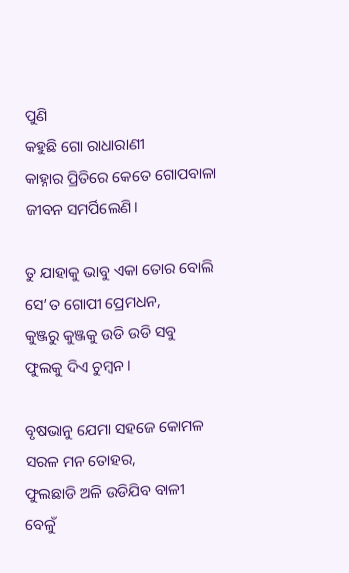ପୁଣି
କହୁଛି ଗୋ ରାଧାରାଣୀ
କାହ୍ନାର ପ୍ରିତିରେ କେତେ ଗୋପବାଳା
ଜୀବନ ସମର୍ପିଲେଣି।

ତୁ ଯାହାକୁ ଭାବୁ ଏକା ତୋର ବୋଲି
ସେ’ତ ଗୋପୀ ପ୍ରେମଧନ,
କୁଞ୍ଜରୁ କୁଞ୍ଜକୁ ଉଡି ଉଡି ସବୁ
ଫୁଲକୁ ଦିଏ ଚୁମ୍ବନ।

ବୃଷଭାନୁ ଯେମା ସହଜେ କୋମଳ
ସରଳ ମନ ତୋହର,
ଫୁଲଛାଡି ଅଳି ଉଡିଯିବ ବାଳୀ
ବେଳୁଁ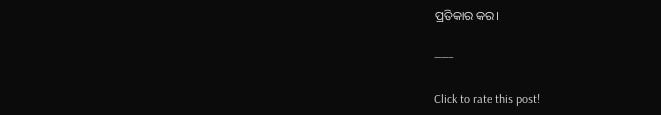ପ୍ରତିକାର କର।

——–

Click to rate this post!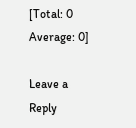[Total: 0 Average: 0]

Leave a Reply